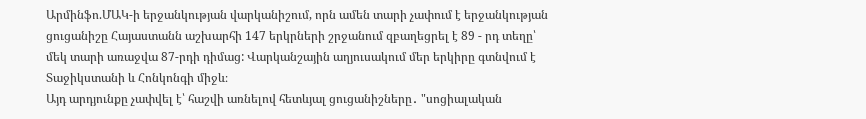Արմինֆո.ՄԱԿ-ի երջանկության վարկանիշում, որն ամեն տարի չափում է երջանկության ցուցանիշը Հայաստանն աշխարհի 147 երկրների շրջանում զբաղեցրել է 89 - րդ տեղը՝ մեկ տարի առաջվա 87-րդի դիմաց: Վարկանշային աղյուսակում մեր երկիրը գտնվում է Տաջիկստանի և Հոնկոնգի միջև։
Այդ արդյունքը չափվել է՝ հաշվի առնելով հետևյալ ցուցանիշները․ "սոցիալական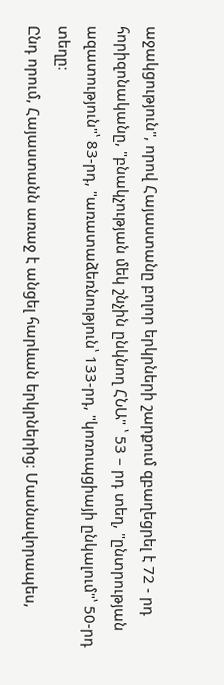աջակցություն", որով Հայաստանը բոլոր երկրների շարքում զբաղեցրել է 72 - րդ հորիզոնականը, "բնակչության մեկ շնչին ընկնող ՀՆԱ" ՝ 53 – րդ տեղ, "ընտրության ազատություն"՝ 83-րդ, "առատաձեռնություն՝ 133-րդ, "կոռուպցիայի ընկալում"՝ 50-րդ տեղը։
Ընդ որում, Հայաստանն առաջ է անցել հարևան երկրներից։ Մասնավորապես,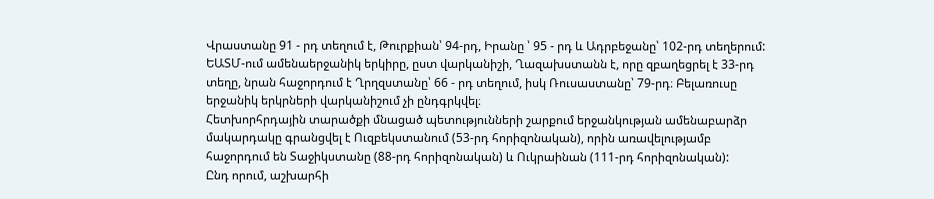Վրաստանը 91 - րդ տեղում է, Թուրքիան՝ 94-րդ, Իրանը ՝ 95 - րդ և Ադրբեջանը՝ 102-րդ տեղերում:
ԵԱՏՄ-ում ամենաերջանիկ երկիրը, ըստ վարկանիշի, Ղազախստանն է, որը զբաղեցրել է 33-րդ տեղը, նրան հաջորդում է Ղրղզստանը՝ 66 - րդ տեղում, իսկ Ռուսաստանը՝ 79-րդ։ Բելառուսը երջանիկ երկրների վարկանիշում չի ընդգրկվել։
Հետխորհրդային տարածքի մնացած պետությունների շարքում երջանկության ամենաբարձր մակարդակը գրանցվել է Ուզբեկստանում (53-րդ հորիզոնական), որին առավելությամբ հաջորդում են Տաջիկստանը (88-րդ հորիզոնական) և Ուկրաինան (111-րդ հորիզոնական):
Ընդ որում, աշխարհի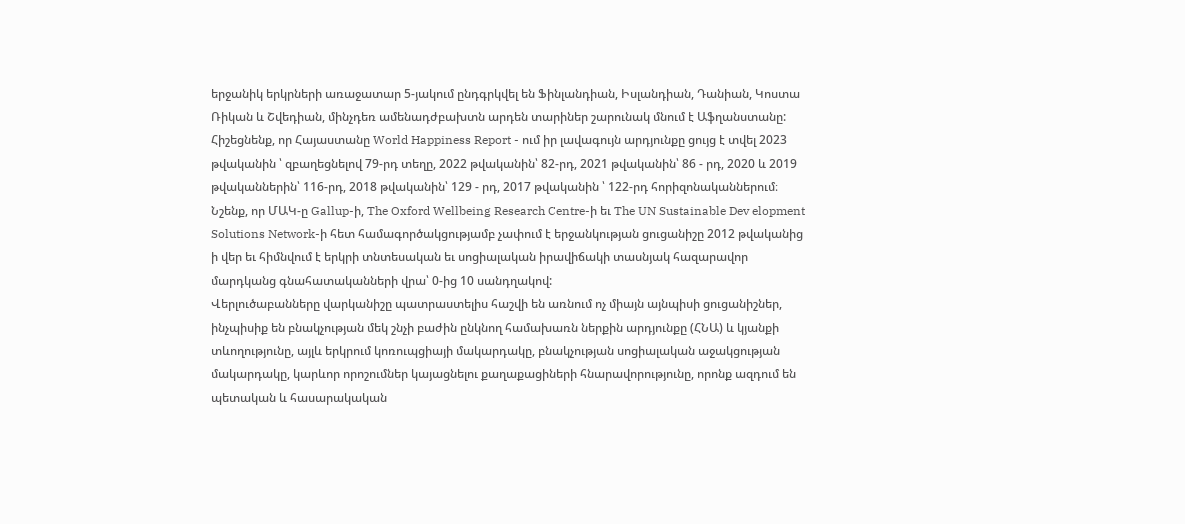երջանիկ երկրների առաջատար 5-յակում ընդգրկվել են Ֆինլանդիան, Իսլանդիան, Դանիան, Կոստա Ռիկան և Շվեդիան, մինչդեռ ամենադժբախտն արդեն տարիներ շարունակ մնում է Աֆղանստանը:
Հիշեցնենք, որ Հայաստանը World Happiness Report - ում իր լավագույն արդյունքը ցույց է տվել 2023 թվականին ՝ զբաղեցնելով 79-րդ տեղը, 2022 թվականին՝ 82-րդ, 2021 թվականին՝ 86 - րդ, 2020 և 2019 թվականներին՝ 116-րդ, 2018 թվականին՝ 129 - րդ, 2017 թվականին ՝ 122-րդ հորիզոնականներում։
Նշենք, որ ՄԱԿ-ը Gallup-ի, The Oxford Wellbeing Research Centre-ի եւ The UN Sustainable Dev elopment Solutions Network-ի հետ համագործակցությամբ չափում է երջանկության ցուցանիշը 2012 թվականից ի վեր եւ հիմնվում է երկրի տնտեսական եւ սոցիալական իրավիճակի տասնյակ հազարավոր մարդկանց գնահատականների վրա՝ 0-ից 10 սանդղակով:
Վերլուծաբանները վարկանիշը պատրաստելիս հաշվի են առնում ոչ միայն այնպիսի ցուցանիշներ, ինչպիսիք են բնակչության մեկ շնչի բաժին ընկնող համախառն ներքին արդյունքը (ՀՆԱ) և կյանքի տևողությունը, այլև երկրում կոռուպցիայի մակարդակը, բնակչության սոցիալական աջակցության մակարդակը, կարևոր որոշումներ կայացնելու քաղաքացիների հնարավորությունը, որոնք ազդում են պետական և հասարակական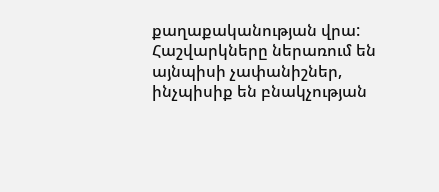քաղաքականության վրա: Հաշվարկները ներառում են այնպիսի չափանիշներ, ինչպիսիք են բնակչության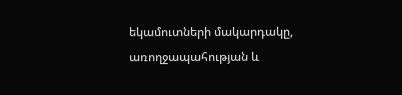եկամուտների մակարդակը, առողջապահության և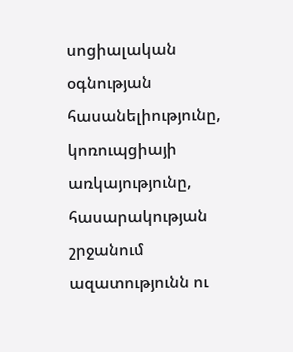սոցիալական օգնության հասանելիությունը, կոռուպցիայի առկայությունը, հասարակության շրջանում ազատությունն ու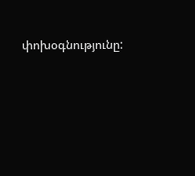փոխօգնությունը: